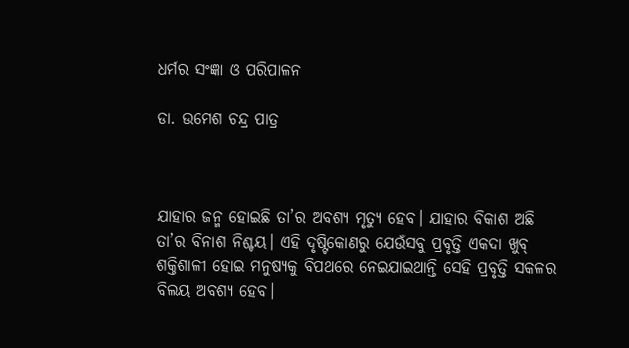ଧର୍ମର ସଂଜ୍ଞା ଓ ପରିପାଳନ

ଡା. ଉମେଶ ଚନ୍ଦ୍ର ପାତ୍ର



ଯାହାର ଜନ୍ମ ହୋଇଛି ତା’ର ଅବଶ୍ୟ ମୃତ୍ୟୁ ହେବ। ଯାହାର ବିକାଶ ଅଛି ତା’ର ବିନାଶ ନିଶ୍ଚୟ। ଏହି ଦୃଷ୍ଟିକୋଣରୁ ଯେଉଁସବୁ ପ୍ରବୃତ୍ତି ଏକଦା ଖୁବ୍‌ ଶକ୍ତିଶାଳୀ ହୋଇ ମନୁଷ୍ୟକୁ ବିପଥରେ ନେଇଯାଇଥାନ୍ତି ସେହି ପ୍ରବୃତ୍ତି ସକଳର ବିଲୟ ଅବଶ୍ୟ ହେବ।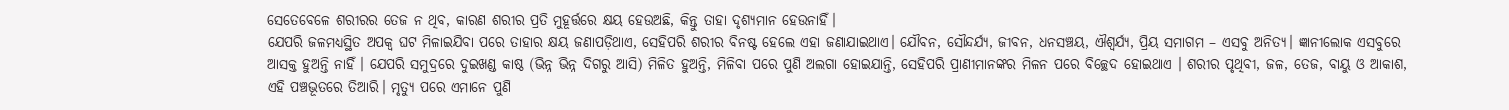ସେତେବେଳେ ଶରୀରର ତେଜ ନ ଥିବ, କାରଣ ଶରୀର ପ୍ରତି ମୁହୂର୍ତ୍ତରେ କ୍ଷୟ ହେଉଅଛି, କିନ୍ତୁ ତାହା ଦୃଶ୍ୟମାନ ହେଉନାହିଁ।
ଯେପରି ଜଳମଧ୍ୟସ୍ଥିତ ଅପକ୍ୱ ଘଟ ମିଳାଇଯିବା ପରେ ତାହାର କ୍ଷୟ ଜଣାପଡ଼ିଥାଏ, ସେହିପରି ଶରୀର ବିନଷ୍ଟ ହେଲେ ଏହା ଜଣାଯାଇଥାଏ। ଯୌବନ, ସୌନ୍ଦର୍ଯ୍ୟ, ଜୀବନ, ଧନସଞ୍ଚୟ, ଐଶ୍ୱର୍ଯ୍ୟ, ପ୍ରିୟ ସମାଗମ – ଏସବୁ ଅନିତ୍ୟ। ଜ୍ଞାନୀଲୋକ ଏସବୁରେ ଆସକ୍ତ ହୁଅନ୍ତି ନାହିଁ । ଯେପରି ସମୁଦ୍ରରେ ଦୁଇଖଣ୍ଡ କାଷ୍ଠ (ଭିନ୍ନ ଭିନ୍ନ ଦିଗରୁ ଆସି) ମିଳିତ ହୁଅନ୍ତି, ମିଳିବା ପରେ ପୁଣି ଅଲଗା ହୋଇଯାନ୍ତି, ସେହିପରି ପ୍ରାଣୀମାନଙ୍କର ମିଳନ ପରେ ବିଚ୍ଛେଦ ହୋଇଥାଏ । ଶରୀର ପୃଥିବୀ, ଜଳ, ତେଜ, ବାୟୁ ଓ ଆକାଶ, ଏହି ପଞ୍ଚଭୂତରେ ତିଆରି। ମୃତ୍ୟୁ ପରେ ଏମାନେ ପୁଣି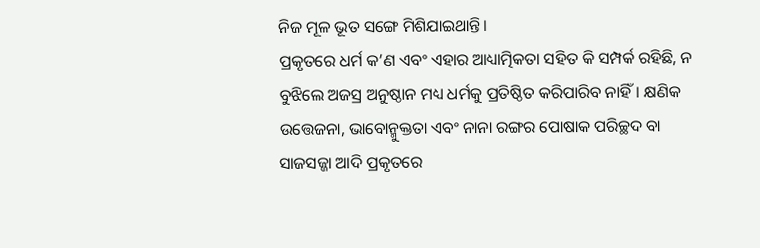ନିଜ ମୂଳ ଭୂତ ସଙ୍ଗେ ମିଶିଯାଇଥାନ୍ତି।
ପ୍ରକୃତରେ ଧର୍ମ କ’ଣ ଏବଂ ଏହାର ଆଧ୍ୟାତ୍ମିକତା ସହିତ କି ସମ୍ପର୍କ ରହିଛି, ନ ବୁଝିଲେ ଅଜସ୍ର ଅନୁଷ୍ଠାନ ମଧ୍ୟ ଧର୍ମକୁ ପ୍ରତିଷ୍ଠିତ କରିପାରିବ ନାହିଁ। କ୍ଷଣିକ ଉତ୍ତେଜନା, ଭାବୋନ୍ମୁକ୍ତତା ଏବଂ ନାନା ରଙ୍ଗର ପୋଷାକ ପରିଚ୍ଛଦ ବା ସାଜସଜ୍ଜା ଆଦି ପ୍ରକୃତରେ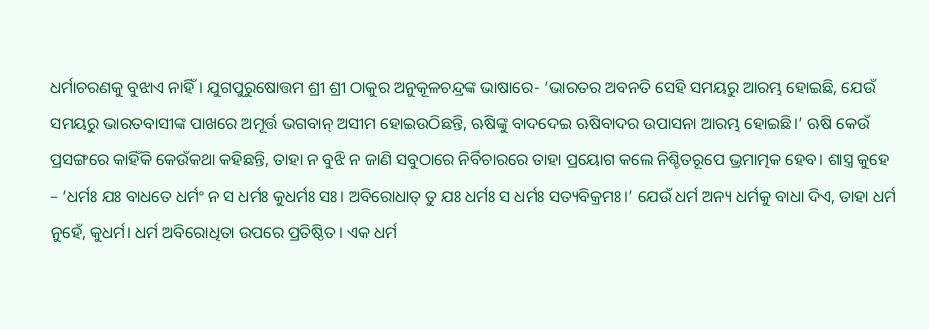ଧର୍ମାଚରଣକୁ ବୁଝାଏ ନାହିଁ। ଯୁଗପୁରୁଷୋତ୍ତମ ଶ୍ରୀ ଶ୍ରୀ ଠାକୁର ଅନୁକୂଳଚନ୍ଦ୍ରଙ୍କ ଭାଷାରେ- ‘ଭାରତର ଅବନତି ସେହି ସମୟରୁ ଆରମ୍ଭ ହୋଇଛି, ଯେଉଁ ସମୟରୁ ଭାରତବାସୀଙ୍କ ପାଖରେ ଅମୂର୍ତ୍ତ ଭଗବାନ୍‌ ଅସୀମ ହୋଇଉଠିଛନ୍ତି, ଋଷିଙ୍କୁ ବାଦଦେଇ ଋଷିବାଦର ଉପାସନା ଆରମ୍ଭ ହୋଇଛି।’ ଋଷି କେଉଁ ପ୍ରସଙ୍ଗରେ କାହିଁକି କେଉଁକଥା କହିଛନ୍ତି, ତାହା ନ ବୁଝି ନ ଜାଣି ସବୁଠାରେ ନିର୍ବିଚାରରେ ତାହା ପ୍ରୟୋଗ କଲେ ନିଶ୍ଚିତରୂପେ ଭ୍ରମାତ୍ମକ ହେବ। ଶାସ୍ତ୍ର କୁହେ – ‘ଧର୍ମଃ ଯଃ ବାଧତେ ଧର୍ମଂ ନ ସ ଧର୍ମଃ କୁଧର୍ମଃ ସଃ। ଅବିରୋଧାତ୍‌ ତୁ ଯଃ ଧର୍ମଃ ସ ଧର୍ମଃ ସତ୍ୟବିକ୍ରମଃ।’ ଯେଉଁ ଧର୍ମ ଅନ୍ୟ ଧର୍ମକୁ ବାଧା ଦିଏ, ତାହା ଧର୍ମ ନୁହେଁ, କୁଧର୍ମ। ଧର୍ମ ଅବିରୋଧିତା ଉପରେ ପ୍ରତିଷ୍ଠିତ। ଏକ ଧର୍ମ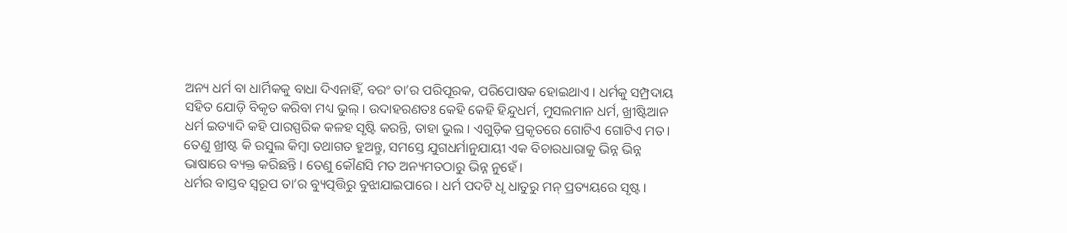ଅନ୍ୟ ଧର୍ମ ବା ଧାର୍ମିକକୁ ବାଧା ଦିଏନାହିଁ, ବରଂ ତା’ର ପରିପୂରକ, ପରିପୋଷକ ହୋଇଥାଏ। ଧର୍ମକୁ ସମ୍ପ୍ରଦାୟ ସହିତ ଯୋଡ଼ି ବିକୃତ କରିବା ମଧ୍ୟ ଭୁଲ୍‌। ଉଦାହରଣତଃ କେହି କେହି ହିନ୍ଦୁଧର୍ମ, ମୁସଲମାନ ଧର୍ମ, ଖ୍ରୀଷ୍ଟିଆନ ଧର୍ମ ଇତ୍ୟାଦି କହି ପାରସ୍ପରିକ କଳହ ସୃଷ୍ଟି କରନ୍ତି, ତାହା ଭୁଲ। ଏଗୁଡ଼ିକ ପ୍ରକୃତରେ ଗୋଟିଏ ଗୋଟିଏ ମତ। ତେଣୁ ଖ୍ରୀଷ୍ଟ କି ରସୁଲ କିମ୍ବା ତଥାଗତ ହୁଅନ୍ତୁ, ସମସ୍ତେ ଯୁଗଧର୍ମାନୁଯାୟୀ ଏକ ବିଚାରଧାରାକୁ ଭିନ୍ନ ଭିନ୍ନ ଭାଷାରେ ବ୍ୟକ୍ତ କରିଛନ୍ତି। ତେଣୁ କୌଣସି ମତ ଅନ୍ୟମତଠାରୁ ଭିନ୍ନ ନୁହେଁ।
ଧର୍ମର ବାସ୍ତବ ସ୍ବରୂପ ତା’ର ବ୍ୟୁତ୍ପତ୍ତିରୁ ବୁଝାଯାଇପାରେ। ଧର୍ମ ପଦଟି ଧୃ ଧାତୁରୁ ମନ୍‌ ପ୍ରତ୍ୟୟରେ ସୃଷ୍ଟ।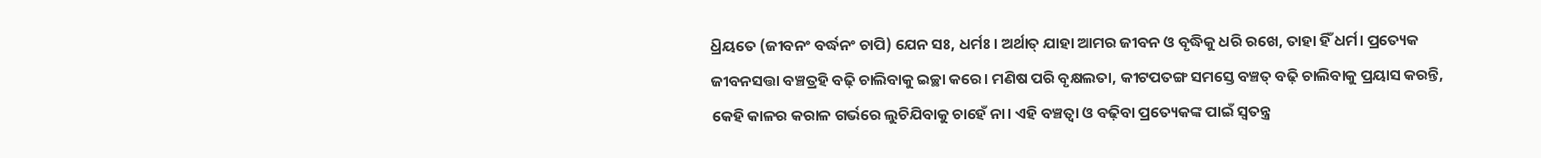ଧ୍ରିୟତେ (ଜୀବନଂ ବର୍ଦ୍ଧନଂ ଚାପି) ଯେନ ସଃ, ଧର୍ମଃ। ଅର୍ଥାତ୍‌ ଯାହା ଆମର ଜୀବନ ଓ ବୃଦ୍ଧିକୁ ଧରି ରଖେ, ତାହା ହିଁ ଧର୍ମ। ପ୍ରତ୍ୟେକ ଜୀବନସତ୍ତା ବଞ୍ଚତ୍ରହି ବଢ଼ି ଚାଲିବାକୁ ଇଚ୍ଛା କରେ। ମଣିଷ ପରି ବୃକ୍ଷଲତା, କୀଟପତଙ୍ଗ ସମସ୍ତେ ବଞ୍ଚତ୍ ବଢ଼ି ଚାଲିବାକୁ ପ୍ରୟାସ କରନ୍ତି, କେହି କାଳର କରାଳ ଗର୍ଭରେ ଲୁଚିଯିବାକୁ ଚାହେଁ ନା। ଏହି ବଞ୍ଚତ୍ବା ଓ ବଢ଼ିବା ପ୍ରତ୍ୟେକଙ୍କ ପାଇଁ ସ୍ବତନ୍ତ୍ର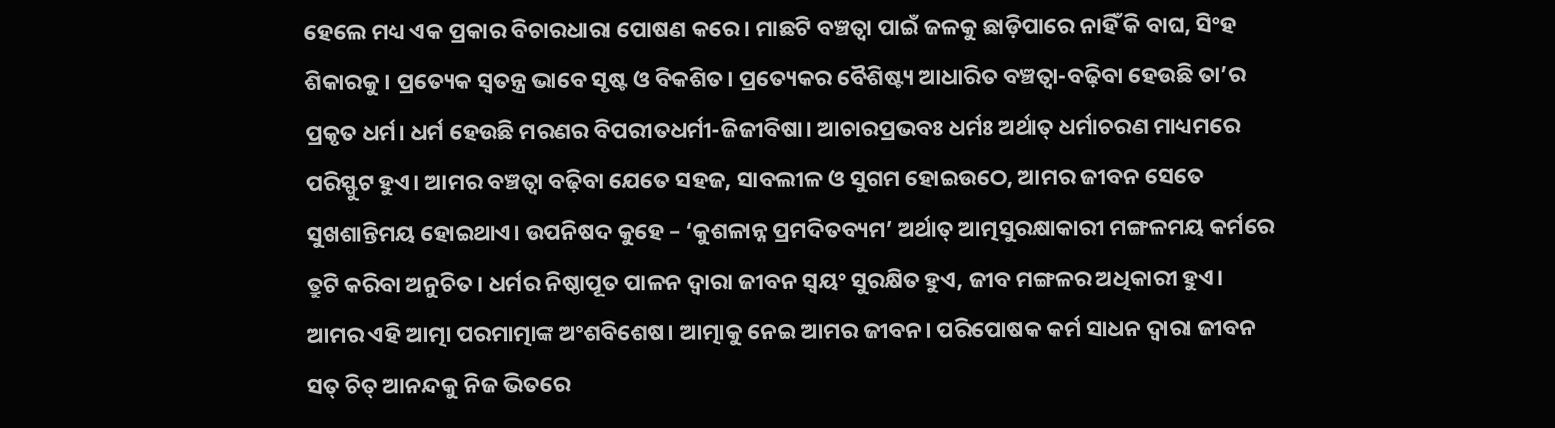ହେଲେ ମଧ୍ୟ ଏକ ପ୍ରକାର ବିଚାରଧାରା ପୋଷଣ କରେ। ମାଛଟି ବଞ୍ଚତ୍ବା ପାଇଁ ଜଳକୁ ଛାଡ଼ିପାରେ ନାହିଁ କି ବାଘ, ସିଂହ ଶିକାରକୁ। ପ୍ରତ୍ୟେକ ସ୍ବତନ୍ତ୍ର ଭାବେ ସୃଷ୍ଟ ଓ ବିକଶିତ। ପ୍ରତ୍ୟେକର ବୈଶିଷ୍ଟ୍ୟ ଆଧାରିତ ବଞ୍ଚତ୍ବା-ବଢ଼ିବା ହେଉଛି ତା’ର ପ୍ରକୃତ ଧର୍ମ। ଧର୍ମ ହେଉଛି ମରଣର ବିପରୀତଧର୍ମୀ-ଜିଜୀବିଷା। ଆଚାରପ୍ରଭବଃ ଧର୍ମଃ ଅର୍ଥାତ୍‌ ଧର୍ମାଚରଣ ମାଧ୍ୟମରେ ପରିସ୍ଫୁଟ ହୁଏ। ଆମର ବଞ୍ଚତ୍ବା ବଢ଼ିବା ଯେତେ ସହଜ, ସାବଲୀଳ ଓ ସୁଗମ ହୋଇଉଠେ, ଆମର ଜୀବନ ସେତେ ସୁଖଶାନ୍ତିମୟ ହୋଇଥାଏ। ଉପନିଷଦ କୁହେ – ‘କୁଶଳାନ୍ନ ପ୍ରମଦିତବ୍ୟମ’ ଅର୍ଥାତ୍‌ ଆତ୍ମସୁରକ୍ଷାକାରୀ ମଙ୍ଗଳମୟ କର୍ମରେ ତ୍ରୁଟି କରିବା ଅନୁଚିତ। ଧର୍ମର ନିଷ୍ଠାପୂତ ପାଳନ ଦ୍ୱାରା ଜୀବନ ସ୍ବୟଂ ସୁରକ୍ଷିତ ହୁଏ, ଜୀବ ମଙ୍ଗଳର ଅଧିକାରୀ ହୁଏ।
ଆମର ଏହି ଆତ୍ମା ପରମାତ୍ମାଙ୍କ ଅଂଶବିଶେଷ। ଆତ୍ମାକୁ ନେଇ ଆମର ଜୀବନ। ପରିପୋଷକ କର୍ମ ସାଧନ ଦ୍ୱାରା ଜୀବନ ସତ୍‌ ଚିତ୍‌ ଆନନ୍ଦକୁ ନିଜ ଭିତରେ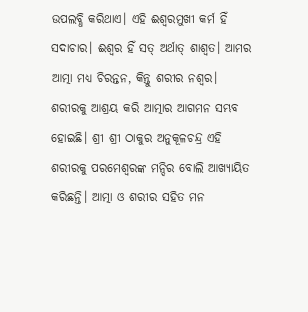ଉପଲବ୍ଧି କରିଥାଏ। ଏହି ଈଶ୍ୱରମୁଖୀ କର୍ମ ହିଁ ସଦାଚାର। ଈଶ୍ୱର ହିଁ ସତ୍‌ ଅର୍ଥାତ୍‌ ଶାଶ୍ୱତ। ଆମର ଆତ୍ମା ମଧ୍ୟ ଚିରନ୍ତନ, କିନ୍ତୁ ଶରୀର ନଶ୍ୱର। ଶରୀରକୁ ଆଶ୍ରୟ କରି ଆତ୍ମାର ଆଗମନ ସମ୍ଭବ ହୋଇଛି। ଶ୍ରୀ ଶ୍ରୀ ଠାକୁର ଅନୁକୂଳଚନ୍ଦ୍ର ଏହି ଶରୀରକୁ ପରମେଶ୍ୱରଙ୍କ ମନ୍ଦିର ବୋଲି ଆଖ୍ୟାୟିତ କରିଛନ୍ତି। ଆତ୍ମା ଓ ଶରୀର ସହିତ ମନ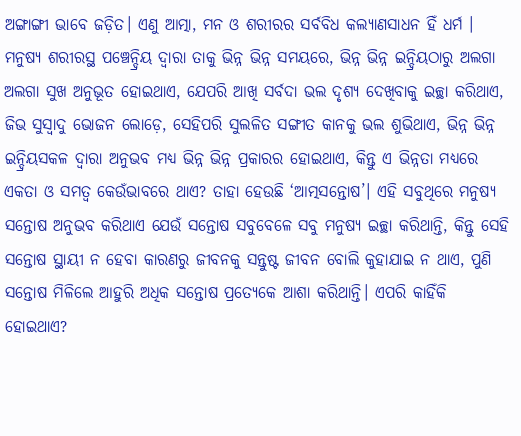ଅଙ୍ଗାଙ୍ଗୀ ଭାବେ ଜଡ଼ିତ। ଏଣୁ ଆତ୍ମା, ମନ ଓ ଶରୀରର ସର୍ବବିଧ କଲ୍ୟାଣସାଧନ ହିଁ ଧର୍ମ ।
ମନୁଷ୍ୟ ଶରୀରସ୍ଥ ପଞ୍ଚେନ୍ଦ୍ରିୟ ଦ୍ୱାରା ତାକୁ ଭିନ୍ନ ଭିନ୍ନ ସମୟରେ, ଭିନ୍ନ ଭିନ୍ନ ଇନ୍ଦ୍ରିୟଠାରୁ ଅଲଗା ଅଲଗା ସୁଖ ଅନୁଭୂତ ହୋଇଥାଏ, ଯେପରି ଆଖି ସର୍ବଦା ଭଲ ଦୃଶ୍ୟ ଦେଖିବାକୁ ଇଚ୍ଛା କରିଥାଏ, ଜିଭ ସୁସ୍ବାଦୁ ଭୋଜନ ଲୋଡ଼େ, ସେହିପରି ସୁଲଳିତ ସଙ୍ଗୀତ କାନକୁ ଭଲ ଶୁଭିଥାଏ, ଭିନ୍ନ ଭିନ୍ନ ଇନ୍ଦ୍ରିୟସକଳ ଦ୍ୱାରା ଅନୁଭବ ମଧ୍ୟ ଭିନ୍ନ ଭିନ୍ନ ପ୍ରକାରର ହୋଇଥାଏ, କିନ୍ତୁ ଏ ଭିନ୍ନତା ମଧ୍ୟରେ ଏକତା ଓ ସମତ୍ୱ କେଉଁଭାବରେ ଥାଏ? ତାହା ହେଉଛି ‘ଆତ୍ମସନ୍ତୋଷ’। ଏହି ସବୁଥିରେ ମନୁଷ୍ୟ ସନ୍ତୋଷ ଅନୁଭବ କରିଥାଏ ଯେଉଁ ସନ୍ତୋଷ ସବୁବେଳେ ସବୁ ମନୁଷ୍ୟ ଇଚ୍ଛା କରିଥାନ୍ତି, କିନ୍ତୁ ସେହି ସନ୍ତୋଷ ସ୍ଥାୟୀ ନ ହେବା କାରଣରୁ ଜୀବନକୁ ସନ୍ତୁଷ୍ଟ ଜୀବନ ବୋଲି କୁହାଯାଇ ନ ଥାଏ, ପୁଣି ସନ୍ତୋଷ ମିଳିଲେ ଆହୁରି ଅଧିକ ସନ୍ତୋଷ ପ୍ରତ୍ୟେକେ ଆଶା କରିଥାନ୍ତି। ଏପରି କାହିଁକି ହୋଇଥାଏ?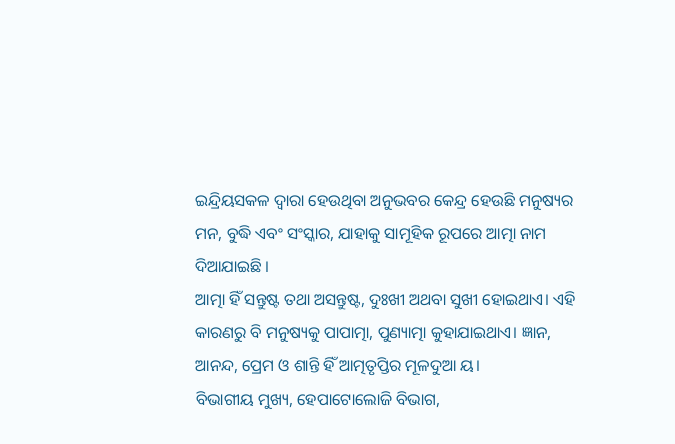ଇନ୍ଦ୍ରିୟସକଳ ଦ୍ୱାରା ହେଉଥିବା ଅନୁଭବର କେନ୍ଦ୍ର ହେଉଛି ମନୁଷ୍ୟର ମନ, ବୁଦ୍ଧି ଏବଂ ସଂସ୍କାର, ଯାହାକୁ ସାମୂହିକ ରୂପରେ ଆତ୍ମା ନାମ ଦିଆଯାଇଛି ।
ଆତ୍ମା ହିଁ ସନ୍ତୁଷ୍ଟ ତଥା ଅସନ୍ତୁଷ୍ଟ, ଦୁଃଖୀ ଅଥବା ସୁଖୀ ହୋଇଥାଏ। ଏହି କାରଣରୁ ବି ମନୁଷ୍ୟକୁ ପାପାତ୍ମା, ପୁଣ୍ୟାତ୍ମା କୁହାଯାଇଥାଏ। ଜ୍ଞାନ, ଆନନ୍ଦ, ପ୍ରେମ ଓ ଶାନ୍ତି ହିଁ ଆତ୍ମତୃପ୍ତିର ମୂଳଦୁଆ ୟ।
ବିଭାଗୀୟ ମୁଖ୍ୟ, ହେପାଟୋଲୋଜି ବିଭାଗ,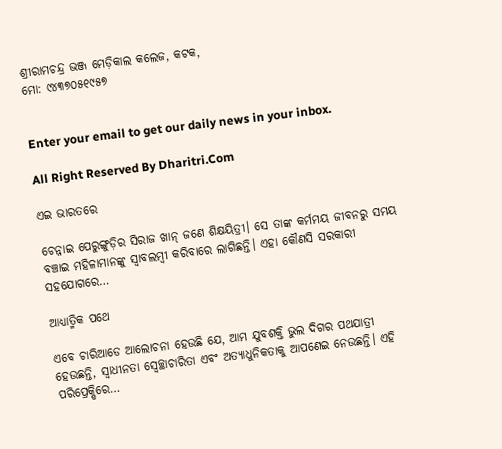ଶ୍ରୀରାମଚନ୍ଦ୍ର ଭଞ୍ଜ ମେଡ଼ିକାଲ କଲେଜ, କଟକ,
ମୋ: ୯୪୩୭୦୫୧୯୫୭


Enter your email to get our daily news in your inbox.

All Right Reserved By Dharitri.Com

ଏଇ ଭାରତରେ

ଚେନ୍ନାଇ ପେରୁଙ୍ଗୁଡ଼ିର ସିରାଜ ଖାନ୍‌ ଜଣେ ଶିକ୍ଷୟିତ୍ରୀ। ସେ ତାଙ୍କ କର୍ମମୟ ଜୀବନରୁ ସମୟ ବଞ୍ଚାଇ ମହିଳାମାନଙ୍କୁ ସ୍ବାବଲମ୍ବୀ କରିବାରେ ଲାଗିଛନ୍ତି। ଏହା କୌଣସି ସରକାରୀ ସହଯୋଗରେ…

ଆଧ୍ୟାତ୍ମିକ ପଥେ

ଏବେ ଚାରିଆଡେ ଆଲୋଚନା ହେଉଛି ଯେ, ଆମ ଯୁବଶକ୍ତି ଭୁଲ ଦିଗର ପଥଯାତ୍ରୀ ହେଉଛନ୍ତି, ସ୍ବାଧୀନତା ସ୍ବେଚ୍ଛାଚାରିତା ଏବଂ ଅତ୍ୟାଧୁନିକତାକୁ ଆପଣେଇ ନେଉଛନ୍ତି। ଏହି ପରିପ୍ରେକ୍ଷିରେ…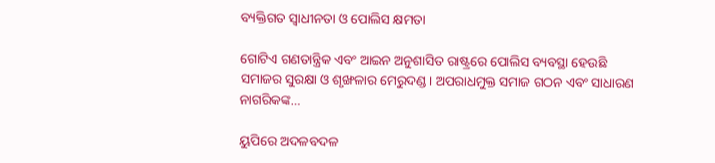ବ୍ୟକ୍ତିଗତ ସ୍ବାଧୀନତା ଓ ପୋଲିସ କ୍ଷମତା

ଗୋଟିଏ ଗଣତାନ୍ତ୍ରିକ ଏବଂ ଆଇନ ଅନୁଶାସିତ ରାଷ୍ଟ୍ରରେ ପୋଲିସ ବ୍ୟବସ୍ଥା ହେଉଛି ସମାଜର ସୁରକ୍ଷା ଓ ଶୃଙ୍ଖଳାର ମେରୁଦଣ୍ଡ। ଅପରାଧମୁକ୍ତ ସମାଜ ଗଠନ ଏବଂ ସାଧାରଣ ନାଗରିକଙ୍କ…

ୟୁପିରେ ଅଦଳବଦଳ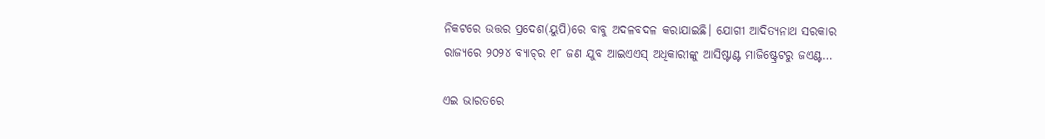ନିକଟରେ ଉତ୍ତର ପ୍ରଦେଶ(ୟୁପି)ରେ ବାବୁ ଅଦଳବଦଳ କରାଯାଇଛି। ଯୋଗୀ ଆଦିତ୍ୟନାଥ ସରକାର ରାଜ୍ୟରେ ୨୦୨୪ ବ୍ୟାଚ୍‌ର ୧୮ ଜଣ ଯୁବ ଆଇଏଏସ୍‌ ଅଧିକାରୀଙ୍କୁ ଆସିଷ୍ଟାଣ୍ଟ ମାଜିଷ୍ଟ୍ରେଟରୁ ଜଏଣ୍ଟ…

ଏଇ ଭାରତରେ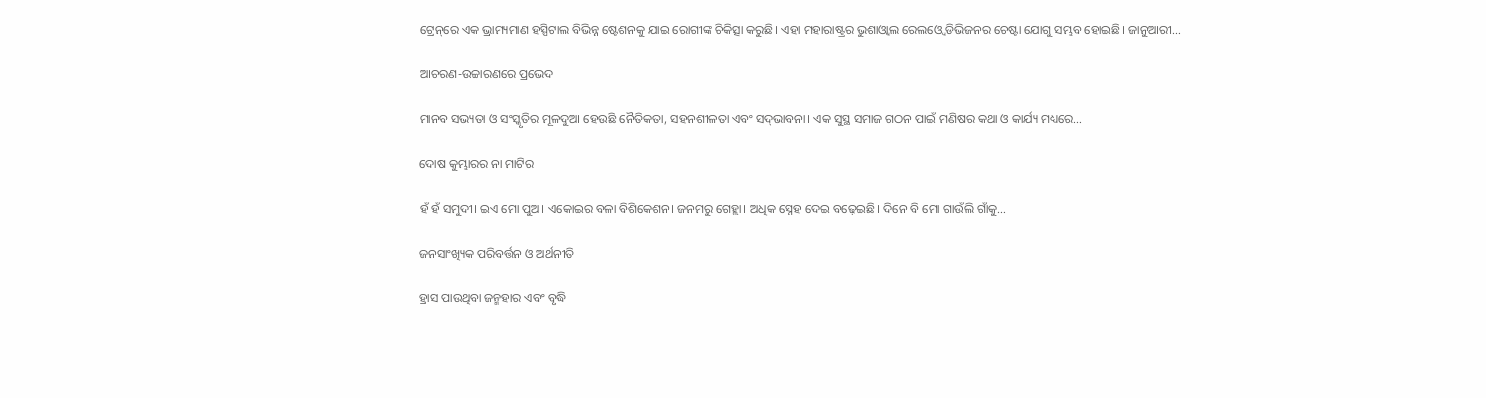ଟ୍ରେନ୍‌ରେ ଏକ ଭ୍ରାମ୍ୟମାଣ ହସ୍ପିଟାଲ ବିଭିନ୍ନ ଷ୍ଟେଶନକୁ ଯାଇ ରୋଗୀଙ୍କ ଚିକିତ୍ସା କରୁଛି। ଏହା ମହାରାଷ୍ଟ୍ରର ଭୁଶାଓ୍ବାଲ ରେଲଓ୍ବେ ଡିଭିଜନର ଚେଷ୍ଟା ଯୋଗୁ ସମ୍ଭବ ହୋଇଛି। ଜାନୁଆରୀ…

ଆଚରଣ-ଉଚ୍ଚାରଣରେ ପ୍ରଭେଦ

ମାନବ ସଭ୍ୟତା ଓ ସଂସ୍କୃତିର ମୂଳଦୁଆ ହେଉଛି ନୈତିକତା, ସହନଶୀଳତା ଏବଂ ସଦ୍‌ଭାବନା। ଏକ ସୁସ୍ଥ ସମାଜ ଗଠନ ପାଇଁ ମଣିଷର କଥା ଓ କାର୍ଯ୍ୟ ମଧ୍ୟରେ…

ଦୋଷ କୁମ୍ଭାରର ନା ମାଟିର

ହଁ ହଁ ସମୁଦୀ। ଇଏ ମୋ ପୁଅ। ଏକୋଇର ବଳା ବିଶିକେଶନ। ଜନମରୁ ଗେହ୍ଲା। ଅଧିକ ସ୍ନେହ ଦେଇ ବଢ଼େଇଛି। ଦିନେ ବି ମୋ ଗାଉଁଲି ଗାଁକୁ…

ଜନସାଂଖ୍ୟିକ ପରିବର୍ତ୍ତନ ଓ ଅର୍ଥନୀତି

ହ୍ରାସ ପାଉଥିବା ଜନ୍ମହାର ଏବଂ ବୃଦ୍ଧି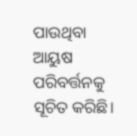ପାଉଥିବା ଆୟୁଷ ପରିବର୍ତ୍ତନକୁ ସୂଚିତ କରିଛି।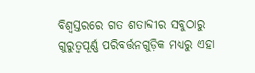ବିଶ୍ୱସ୍ତରରେ ଗତ ଶତାବ୍ଦୀର ସବୁଠାରୁ ଗୁରୁତ୍ୱପୂର୍ଣ୍ଣ ପରିବର୍ତ୍ତନଗୁଡ଼ିକ ମଧ୍ୟରୁ ଏହା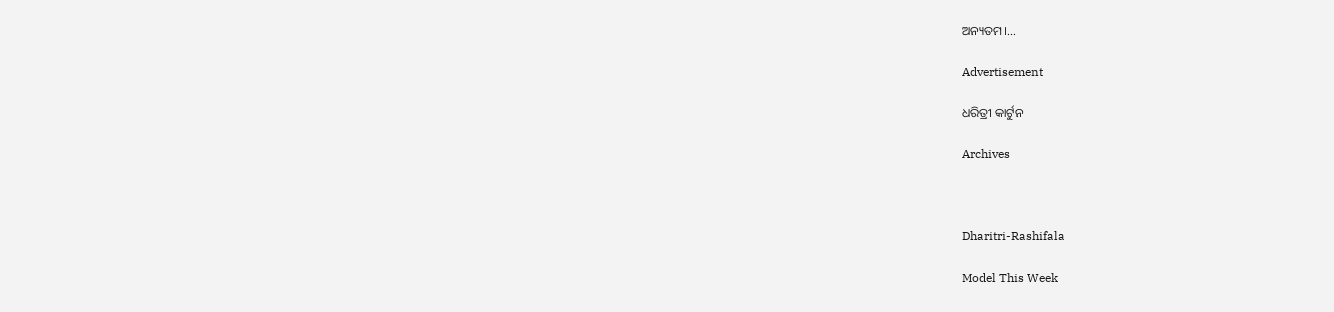ଅନ୍ୟତମ।…

Advertisement

ଧରିତ୍ରୀ କାର୍ଟୁନ

Archives



Dharitri-Rashifala

Model This Week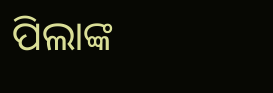ପିଲାଙ୍କ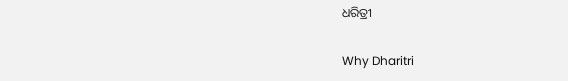ଧରିତ୍ରୀ

Why Dharitri